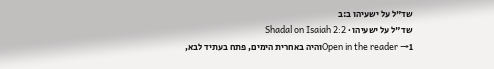שד"ל על ישעיהו ב:ב
שד"ל על ישעיהו · Shadal on Isaiah 2:2
Open in the reader →1והיה באחרית הימים, פתח בעתיד לבא,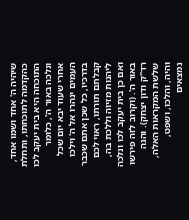שיהיה ה' אחד ושמו אחד, כהקדמה לתוכחתו, ותחלת התוכחה היא בית יעקב לכו ונלכה באור ה', כלומר אחרי שעוד יבא יום שכל העמים ינהרו אל ה' וילכו בדרכיו, כל שכן אתם שכבר קבלתם תורתו, ראוי לכם ליהנות מזיוה וללכת בה, ואם כן בית יעקב לכו ונלכה באור ה'. (וקרוב לזה פירשו רד"ק ודון יצחק). והנה שלשת המקראות האלה, והיה, והלכו, ושפט, נמצאים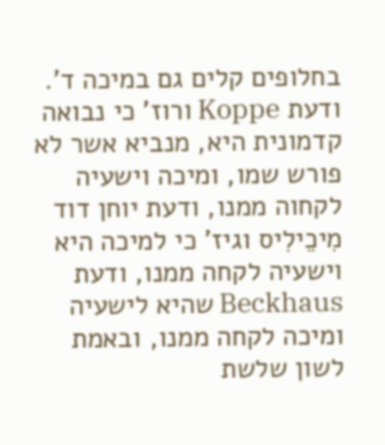בחלופים קלים גם במיכה ד'. ודעת Koppe ורוז' כי נבואה קדמונית היא, מנביא אשר לא פורש שמו, ומיכה וישעיה לקחוה ממנו, ודעת יוחן דוד מִיכֵילִיס וגיז' כי למיכה היא וישעיה לקחה ממנו, ודעת Beckhaus שהיא לישעיה ומיכה לקחה ממנו, ובאמת לשון שלשת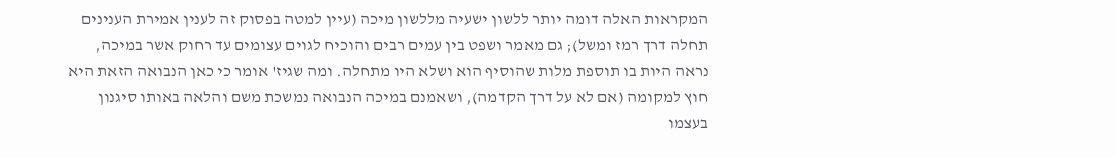המקראות האלה דומה יותר ללשון ישעיה מללשון מיכה (עיין למטה בפסוק זה לענין אמירת הענינים תחלה דרך רמז ומשל); גם מאמר ושפט בין עמים רבים והוכיח לגוים עצומים עד רחוק אשר במיכה, נראה היות בו תוספת מלות שהוסיף הוא ושלא היו מתחלה. ומה שגיז' אומר כי כאן הנבואה הזאת היא חוץ למקומה (אם לא על דרך הקדמה), ושאמנם במיכה הנבואה נמשכת משם והלאה באותו סיגנון בעצמו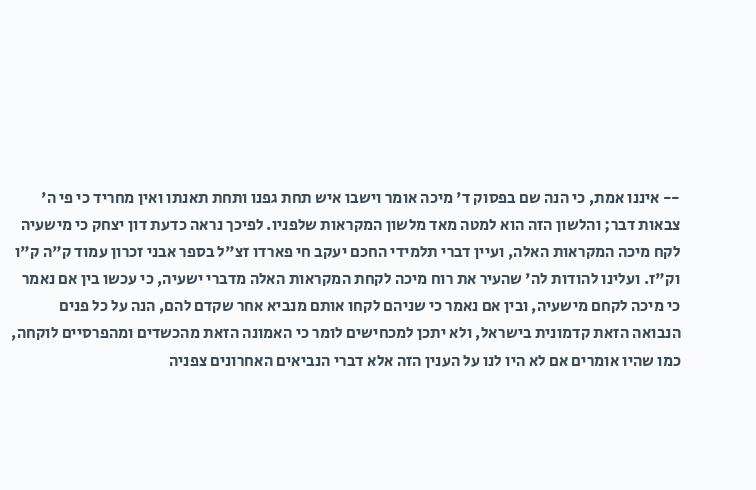-- איננו אמת, כי הנה שם בפסוק ד' מיכה אומר וישבו איש תחת גפנו ותחת תאנתו ואין מחריד כי פי ה' צבאות דבר; והלשון הזה הוא למטה מאד מלשון המקראות שלפניו. לפיכך נראה כדעת דון יצחק כי מישעיה לקח מיכה המקראות האלה, ועיין דברי תלמידי החכם יעקב חי פארדו זצ"ל בספר אבני זכרון עמוד ק"ה ק"ו וק"ז. ועלינו להודות לה' שהעיר את רוח מיכה לקחת המקראות האלה מדברי ישעיה, כי עכשו בין אם נאמר כי מיכה לקחם מישעיה, ובין אם נאמר כי שניהם לקחו אותם מנביא אחר שקדם להם, הנה על כל פנים הנבואה הזאת קדמונית בישראל, ולא יתכן למכחישים לומר כי האמונה הזאת מהכשדים ומהפרסיים לוקחה, כמו שהיו אומרים אם לא היו לנו על הענין הזה אלא דברי הנביאים האחרונים צפניה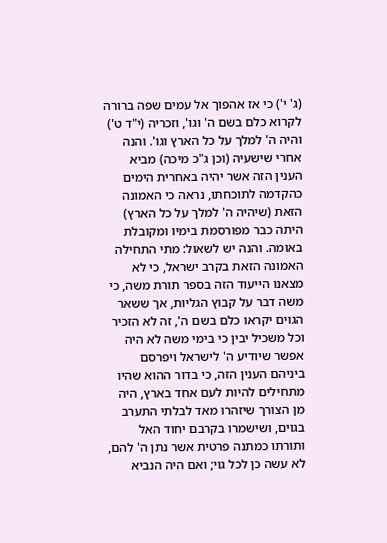(ג' י') כי אז אהפוך אל עמים שפה ברורה לקרוא כלם בשם ה' וגו', וזכריה (י"ד ט') והיה ה' למלך על כל הארץ וגו'. והנה אחרי שישעיה (וכן ג"כ מיכה) מביא הענין הזה אשר יהיה באחרית הימים כהקדמה לתוכחתו, נראה כי האמונה הזאת (שיהיה ה' למלך על כל הארץ) היתה כבר מפורסמת בימיו ומקובלת באומה. והנה יש לשאול: מתי התחילה האמונה הזאת בקרב ישראל, כי לא מצאנו הייעוד הזה בספר תורת משה, כי משה דבר על קבוץ הגליות, אך ששאר הגוים יקראו כלם בשם ה', זה לא הזכיר וכל משכיל יבין כי בימי משה לא היה אפשר שיודיע ה' לישראל ויפרסם ביניהם הענין הזה, כי בדור ההוא שהיו מתחילים להיות לעם אחד בארץ, היה מן הצורך שיזהרו מאד לבלתי התערב בגוים, ושישמרו בקרבם יחוד האל ותורתו כמתנה פרטית אשר נתן ה' להם, לא עשה כן לכל גוי; ואם היה הנביא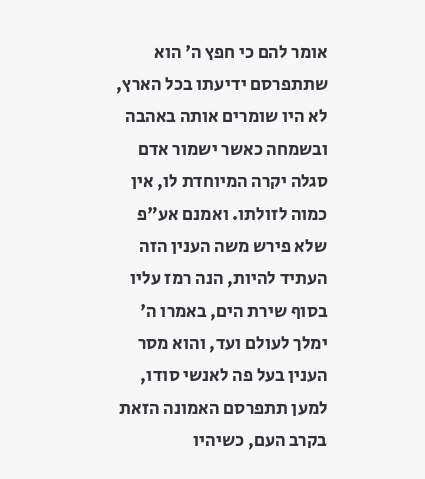אומר להם כי חפץ ה' הוא שתתפרסם ידיעתו בכל הארץ, לא היו שומרים אותה באהבה ובשמחה כאשר ישמור אדם סגלה יקרה המיוחדת לו, אין כמוה לזולתו. ואמנם אע"פ שלא פירש משה הענין הזה העתיד להיות, הנה רמז עליו בסוף שירת הים, באמרו ה' ימלך לעולם ועד, והוא מסר הענין בעל פה לאנשי סודו, למען תתפרסם האמונה הזאת בקרב העם, כשיהיו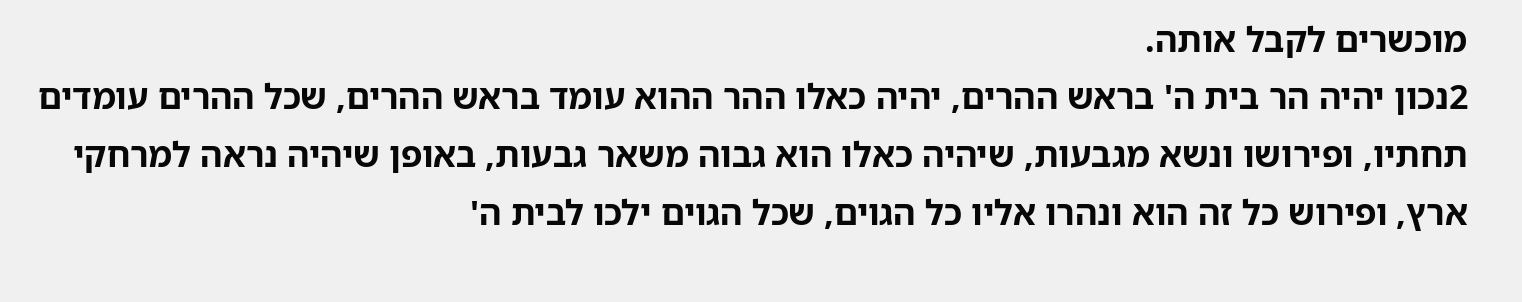מוכשרים לקבל אותה.
2נכון יהיה הר בית ה' בראש ההרים, יהיה כאלו ההר ההוא עומד בראש ההרים, שכל ההרים עומדים תחתיו, ופירושו ונשא מגבעות, שיהיה כאלו הוא גבוה משאר גבעות, באופן שיהיה נראה למרחקי ארץ, ופירוש כל זה הוא ונהרו אליו כל הגוים, שכל הגוים ילכו לבית ה'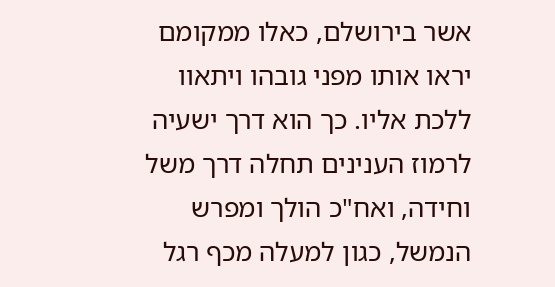אשר בירושלם, כאלו ממקומם יראו אותו מפני גובהו ויתאוו ללכת אליו. כך הוא דרך ישעיה לרמוז הענינים תחלה דרך משל וחידה, ואח"כ הולך ומפרש הנמשל, כגון למעלה מכף רגל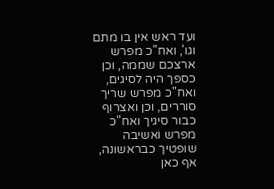ועד ראש אין בו מתם וגו', ואח"כ מפרש ארצכם שממה, וכן כספך היה לסיגים, ואח"כ מפרש שריך סוררים, וכן ואצרוף כבור סיגיך ואח"כ מפרש ואשיבה שופטיך כבראשונה, אף כאן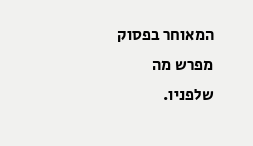המאוחר בפסוק מפרש מה שלפניו.